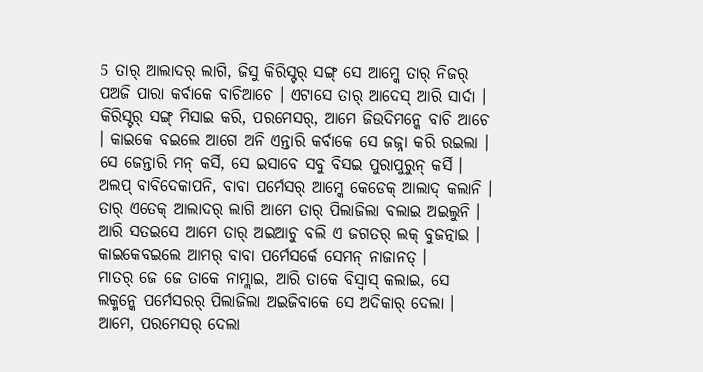5 ତାର୍ ଆଲାଦର୍ ଲାଗି, ଜିସୁ କିରିସ୍ଟର୍ ସଙ୍ଗ୍ ସେ ଆମ୍କେ ତାର୍ ନିଜର୍ ପଅଜି ପାରା କର୍ବାକେ ବାଚିଆଚେ । ଏଟାସେ ତାର୍ ଆଦେସ୍ ଆରି ସାର୍ଦା ।
କିରିସ୍ଟର୍ ସଙ୍ଗ୍ ମିସାଇ କରି, ପରମେସର୍, ଆମେ ଜିଉଦିମନ୍କେ ବାଚି ଆଚେ । କାଇକେ ବଇଲେ ଆଗେ ଅନି ଏନ୍ତାରି କର୍ବାକେ ସେ ଜଜ୍ନା କରି ରଇଲା । ସେ ଜେନ୍ତାରି ମନ୍ କର୍ସି, ସେ ଇସାବେ ସବୁ ବିସଇ ପୁରାପୁରୁନ୍ କର୍ସି ।
ଅଲପ୍ ବାବିଦେକାପନି, ବାବା ପର୍ମେସର୍ ଆମ୍କେ କେଡେକ୍ ଆଲାଦ୍ କଲାନି । ତାର୍ ଏତେକ୍ ଆଲାଦର୍ ଲାଗି ଆମେ ତାର୍ ପିଲାଜିଲା ବଲାଇ ଅଇଲୁନି । ଆରି ସତଇସେ ଆମେ ତାର୍ ଅଇଆଚୁ ବଲି ଏ ଜଗତର୍ ଲକ୍ ବୁଜତ୍ନାଇ । କାଇକେବଇଲେ ଆମର୍ ବାବା ପର୍ମେସର୍କେ ସେମନ୍ ନାଜାନତ୍ ।
ମାତର୍ ଜେ ଜେ ତାକେ ନାମ୍ଲାଇ, ଆରି ତାକେ ବିସ୍ବାସ୍ କଲାଇ, ସେ ଲକ୍ମନ୍କେ ପର୍ମେସରର୍ ପିଲାଜିଲା ଅଇଜିବାକେ ସେ ଅଦିକାର୍ ଦେଲା ।
ଆମେ, ପରମେସର୍ ଦେଲା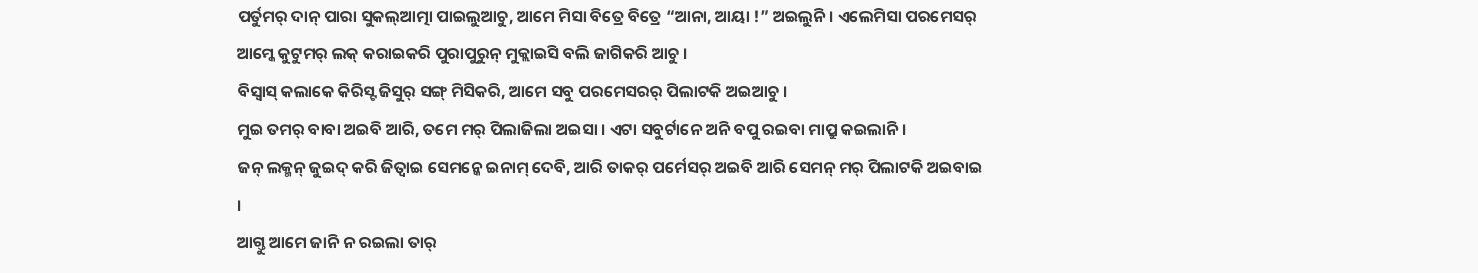ପର୍ତୁମର୍ ଦାନ୍ ପାରା ସୁକଲ୍ଆତ୍ମା ପାଇଲୁଆଚୁ, ଆମେ ମିସା ବିତ୍ରେ ବିତ୍ରେ “ଆନା, ଆୟା !” ଅଇଲୁନି । ଏଲେମିସା ପରମେସର୍ ଆମ୍କେ କୁଟୁମର୍ ଲକ୍ କରାଇକରି ପୁରାପୁରୁନ୍ ମୁକ୍ଲାଇସି ବଲି ଜାଗିକରି ଆଚୁ ।
ବିସ୍ବାସ୍ କଲାକେ କିରିସ୍ଟ ଜିସୁର୍ ସଙ୍ଗ୍ ମିସିକରି, ଆମେ ସବୁ ପରମେସରର୍ ପିଲାଟକି ଅଇଆଚୁ ।
ମୁଇ ତମର୍ ବାବା ଅଇବି ଆରି, ତମେ ମର୍ ପିଲାଜିଲା ଅଇସା । ଏଟା ସବୁର୍ଟାନେ ଅନି ବପୁ ରଇବା ମାପ୍ରୁ କଇଲାନି ।
ଜନ୍ ଲକ୍ମନ୍ ଜୁଇଦ୍ କରି ଜିତ୍ବାଇ ସେମନ୍କେ ଇନାମ୍ ଦେବି, ଆରି ତାକର୍ ପର୍ମେସର୍ ଅଇବି ଆରି ସେମନ୍ ମର୍ ପିଲାଟକି ଅଇବାଇ ।
ଆଗ୍ତୁ ଆମେ ଜାନି ନ ରଇଲା ତାର୍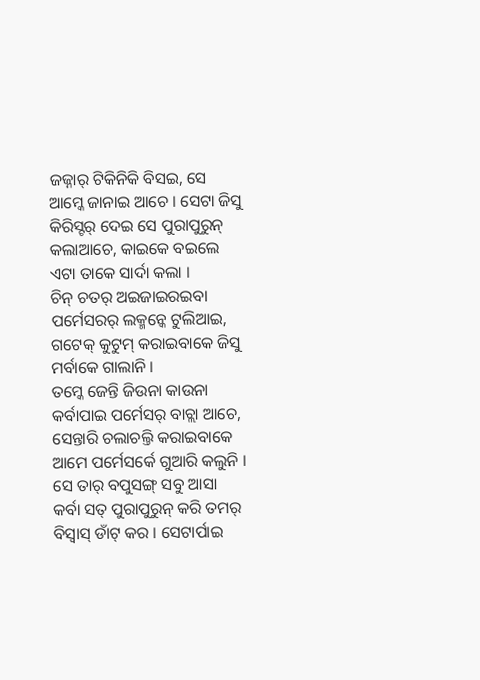ଜଜ୍ନାର୍ ଟିକିନିକି ବିସଇ, ସେ ଆମ୍କେ ଜାନାଇ ଆଚେ । ସେଟା ଜିସୁ କିରିସ୍ଟର୍ ଦେଇ ସେ ପୁରାପୁରୁନ୍ କଲାଆଚେ, କାଇକେ ବଇଲେ ଏଟା ତାକେ ସାର୍ଦା କଲା ।
ଚିନ୍ ଚତର୍ ଅଇଜାଇରଇବା ପର୍ମେସରର୍ ଲକ୍ମନ୍କେ ଟୁଲିଆଇ, ଗଟେକ୍ କୁଟୁମ୍ କରାଇବାକେ ଜିସୁ ମର୍ବାକେ ଗାଲାନି ।
ତମ୍କେ ଜେନ୍ତି ଜିଉନା କାଉନା କର୍ବାପାଇ ପର୍ମେସର୍ ବାଚ୍ଲା ଆଚେ, ସେନ୍ତାରି ଚଲାଚଲ୍ତି କରାଇବାକେ ଆମେ ପର୍ମେସର୍କେ ଗୁଆରି କଲୁନି । ସେ ତାର୍ ବପୁସଙ୍ଗ୍ ସବୁ ଆସା କର୍ବା ସତ୍ ପୁରାପୁରୁନ୍ କରି ତମର୍ ବିସ୍ବାସ୍ ଡାଁଟ୍ କର । ସେଟାର୍ପାଇ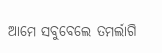ଆମେ ସବୁବେଲେ ତମର୍ଲାଗି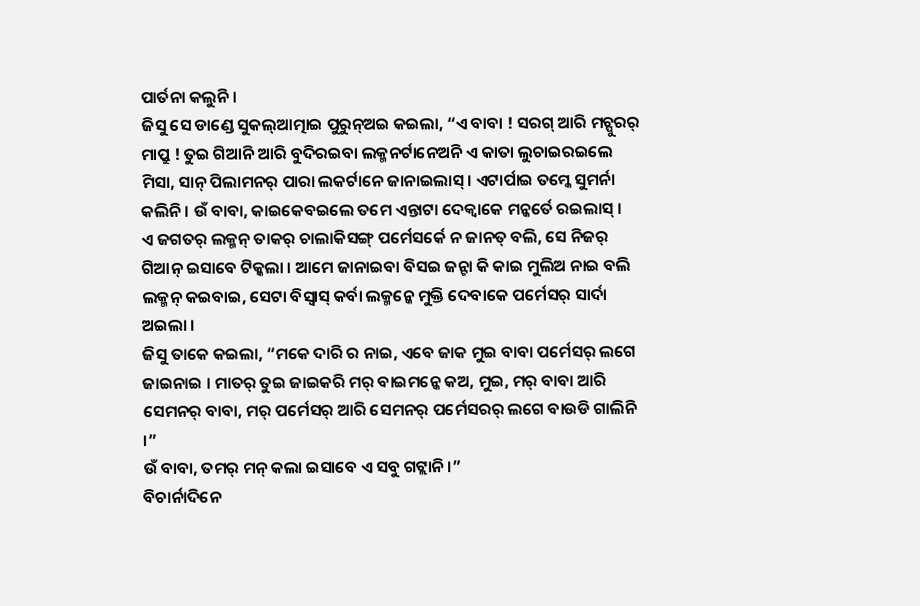ପାର୍ତନା କଲୁନି ।
ଜିସୁ ସେ ଡାଣ୍ଡେ ସୁକଲ୍ଆତ୍ମାଇ ପୁରୁନ୍ଅଇ କଇଲା, “ଏ ବାବା ! ସରଗ୍ ଆରି ମଚ୍ପୁରର୍ ମାପ୍ରୁ ! ତୁଇ ଗିଆନି ଆରି ବୁଦିରଇବା ଲକ୍ମନର୍ଟାନେଅନି ଏ କାତା ଲୁଚାଇରଇଲେ ମିସା, ସାନ୍ ପିଲାମନର୍ ପାରା ଲକର୍ଟାନେ ଜାନାଇଲାସ୍ । ଏଟାର୍ପାଇ ତମ୍କେ ସୁମର୍ନା କଲିନି । ଉଁ ବାବା, କାଇକେବଇଲେ ତମେ ଏନ୍ତାଟା ଦେକ୍ବାକେ ମନ୍କର୍ତେ ରଇଲାସ୍ ।
ଏ ଜଗତର୍ ଲକ୍ମନ୍ ତାକର୍ ଚାଲାକିସଙ୍ଗ୍ ପର୍ମେସର୍କେ ନ ଜାନତ୍ ବଲି, ସେ ନିଜର୍ ଗିଆନ୍ ଇସାବେ ଟିକ୍କଲା । ଆମେ ଜାନାଇବା ବିସଇ ଜନ୍ଟା କି କାଇ ମୁଲିଅ ନାଇ ବଲି ଲକ୍ମନ୍ କଇବାଇ, ସେଟା ବିସ୍ବାସ୍ କର୍ବା ଲକ୍ମନ୍କେ ମୁକ୍ତି ଦେବାକେ ପର୍ମେସର୍ ସାର୍ଦା ଅଇଲା ।
ଜିସୁ ତାକେ କଇଲା, “ମକେ ଦାରି ର ନାଇ, ଏବେ ଜାକ ମୁଇ ବାବା ପର୍ମେସର୍ ଲଗେ ଜାଇନାଇ । ମାତର୍ ତୁଇ ଜାଇକରି ମର୍ ବାଇମନ୍କେ କଅ, ମୁଇ, ମର୍ ବାବା ଆରି ସେମନର୍ ବାବା, ମର୍ ପର୍ମେସର୍ ଆରି ସେମନର୍ ପର୍ମେସରର୍ ଲଗେ ବାଉଡି ଗାଲିନି ।”
ଉଁ ବାବା, ତମର୍ ମନ୍ କଲା ଇସାବେ ଏ ସବୁ ଗଟ୍ଲାନି ।”
ବିଚାର୍ନାଦିନେ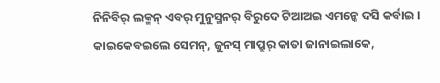ନିନିବିର୍ ଲକ୍ମନ୍ ଏବର୍ ମୁନୁସ୍ମନର୍ ବିରୁଦେ ଟିଆଅଇ ଏମନ୍କେ ଦସି କର୍ବାଇ । କାଇକେବଇଲେ ସେମନ୍, ଜୁନସ୍ ମାପ୍ରୁର୍ କାତା ଜାନାଇଲାକେ,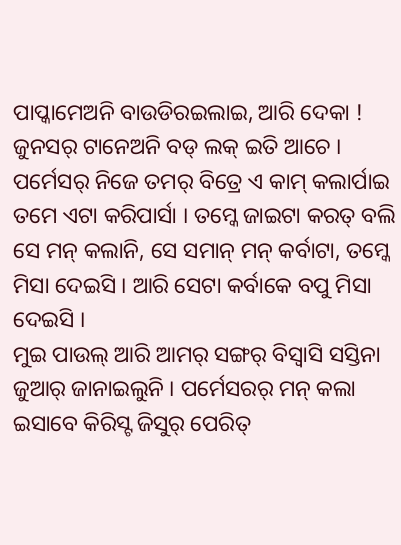ପାପ୍କାମେଅନି ବାଉଡିରଇଲାଇ, ଆରି ଦେକା ! ଜୁନସର୍ ଟାନେଅନି ବଡ୍ ଲକ୍ ଇତି ଆଚେ ।
ପର୍ମେସର୍ ନିଜେ ତମର୍ ବିତ୍ରେ ଏ କାମ୍ କଲାର୍ପାଇ ତମେ ଏଟା କରିପାର୍ସା । ତମ୍କେ ଜାଇଟା କରତ୍ ବଲି ସେ ମନ୍ କଲାନି, ସେ ସମାନ୍ ମନ୍ କର୍ବାଟା, ତମ୍କେ ମିସା ଦେଇସି । ଆରି ସେଟା କର୍ବାକେ ବପୁ ମିସା ଦେଇସି ।
ମୁଇ ପାଉଲ୍ ଆରି ଆମର୍ ସଙ୍ଗର୍ ବିସ୍ବାସି ସସ୍ତିନା ଜୁଆର୍ ଜାନାଇଲୁନି । ପର୍ମେସରର୍ ମନ୍ କଲା ଇସାବେ କିରିସ୍ଟ ଜିସୁର୍ ପେରିତ୍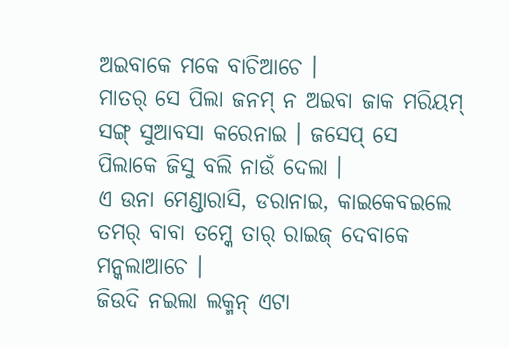ଅଇବାକେ ମକେ ବାଚିଆଚେ ।
ମାତର୍ ସେ ପିଲା ଜନମ୍ ନ ଅଇବା ଜାକ ମରିୟମ୍ ସଙ୍ଗ୍ ସୁଆବସା କରେନାଇ । ଜସେପ୍ ସେ ପିଲାକେ ଜିସୁ ବଲି ନାଉଁ ଦେଲା ।
ଏ ଉନା ମେଣ୍ଡାରାସି, ଡରାନାଇ, କାଇକେବଇଲେ ତମର୍ ବାବା ତମ୍କେ ତାର୍ ରାଇଜ୍ ଦେବାକେ ମନ୍କଲାଆଚେ ।
ଜିଉଦି ନଇଲା ଲକ୍ମନ୍ ଏଟା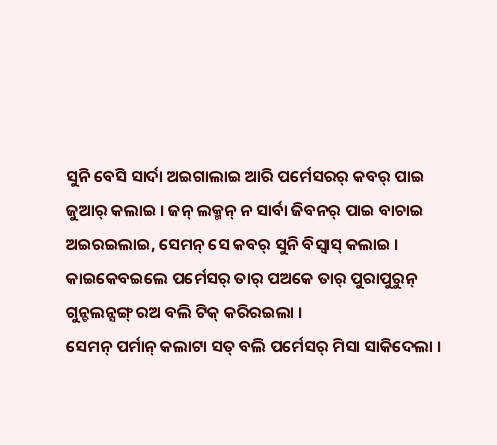ସୁନି ବେସି ସାର୍ଦା ଅଇଗାଲାଇ ଆରି ପର୍ମେସରର୍ କବର୍ ପାଇ ଜୁଆର୍ କଲାଇ । ଜନ୍ ଲକ୍ମନ୍ ନ ସାର୍ବା ଜିବନର୍ ପାଇ ବାଚାଇ ଅଇରଇଲାଇ, ସେମନ୍ ସେ କବର୍ ସୁନି ବିସ୍ବାସ୍ କଲାଇ ।
କାଇକେବଇଲେ ପର୍ମେସର୍ ତାର୍ ପଅକେ ତାର୍ ପୁରାପୁରୁନ୍ ଗୁନ୍ଚଲନ୍ସଙ୍ଗ୍ ରଅ ବଲି ଟିକ୍ କରିରଇଲା ।
ସେମନ୍ ପର୍ମାନ୍ କଲାଟା ସତ୍ ବଲି ପର୍ମେସର୍ ମିସା ସାକିଦେଲା ।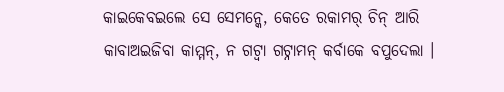କାଇକେବଇଲେ ସେ ସେମନ୍କେ, କେତେ ରକାମର୍ ଚିନ୍ ଆରି କାବାଅଇଜିବା କାମ୍ମନ୍, ନ ଗଟ୍ବା ଗଟ୍ନାମନ୍ କର୍ବାକେ ବପୁଦେଲା ।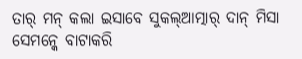ତାର୍ ମନ୍ କଲା ଇସାବେ ସୁକଲ୍ଆତ୍ମାର୍ ଦାନ୍ ମିସା ସେମନ୍କେ ବାଟାକରି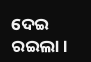ଦେଇ ରଇଲା ।